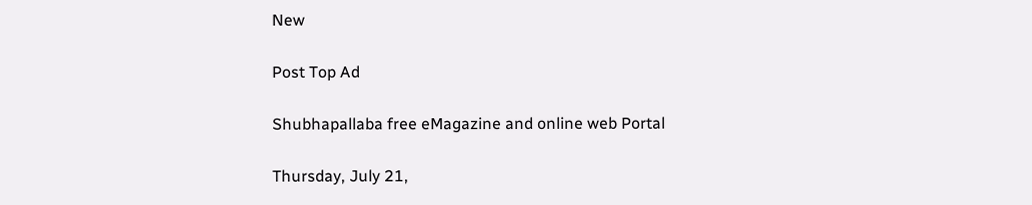New

Post Top Ad

Shubhapallaba free eMagazine and online web Portal

Thursday, July 21,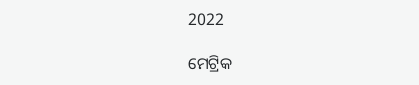2022

ମେଟ୍ରିକ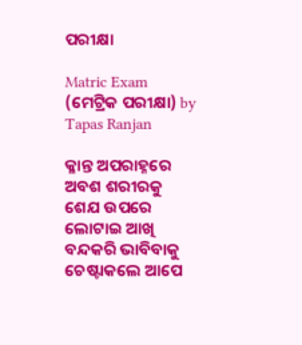ପରୀକ୍ଷା

Matric Exam (ମେଟ୍ରିକ ପରୀକ୍ଷା) by Tapas Ranjan

କ୍ଳାନ୍ତ ଅପରାହ୍ନରେ ଅବଶ ଶରୀରକୁ ଶେଯ ଉପରେ ଲୋଟାଇ ଆଖି ବନ୍ଦକରି ଭାବିବାକୁ ଚେଷ୍ଟାକଲେ ଆପେ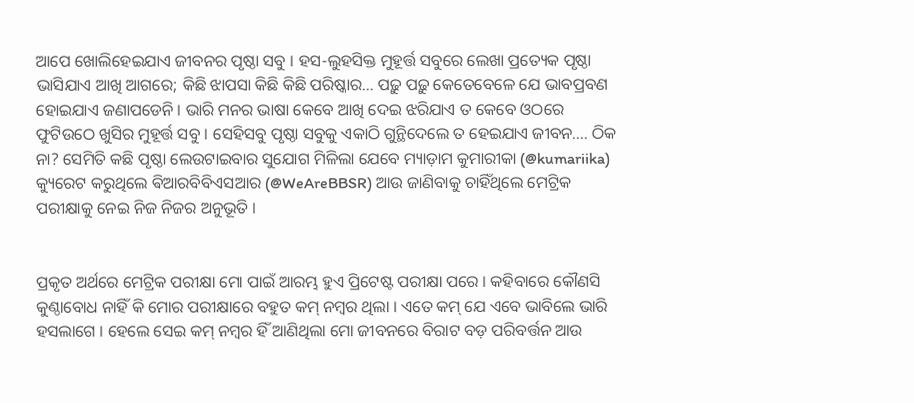ଆପେ ଖୋଲିହେଇଯାଏ ଜୀବନର ପୃଷ୍ଠା ସବୁ । ହସ-ଲୁହସିକ୍ତ ମୁହୂର୍ତ୍ତ ସବୁରେ ଲେଖା ପ୍ରତ୍ୟେକ ପୃଷ୍ଠା ଭାସିଯାଏ ଆଖି ଆଗରେ; କିଛି ଝାପସା କିଛି କିଛି ପରିଷ୍କାର… ପଢ଼ୁ ପଢ଼ୁ କେତେବେଳେ ଯେ ଭାବପ୍ରବଣ ହୋଇଯାଏ ଜଣାପଡେନି । ଭାରି ମନର ଭାଷା କେବେ ଆଖି ଦେଇ ଝରିଯାଏ ତ କେବେ ଓଠରେ ଫୁଟିଉଠେ ଖୁସିର ମୁହୂର୍ତ୍ତ ସବୁ । ସେହିସବୁ ପୃଷ୍ଠା ସବୁକୁ ଏକାଠି ଗୁନ୍ଥିଦେଲେ ତ ହେଇଯାଏ ଜୀବନ…. ଠିକ ନା? ସେମିତି କଛି ପୃଷ୍ଠା ଲେଉଟାଇବାର ସୁଯୋଗ ମିଳିଲା ଯେବେ ମ୍ୟାଡ଼ାମ କୁମାରୀକା (@kumariika) କ୍ୟୁରେଟ କରୁଥିଲେ ଵିଆରବିବିଏସଆର (@WeAreBBSR) ଆଉ ଜାଣିବାକୁ ଚାହିଁଥିଲେ ମେଟ୍ରିକ ପରୀକ୍ଷାକୁ ନେଇ ନିଜ ନିଜର ଅନୁଭୂତି ।


ପ୍ରକୃତ ଅର୍ଥରେ ମେଟ୍ରିକ ପରୀକ୍ଷା ମୋ ପାଇଁ ଆରମ୍ଭ ହୁଏ ପ୍ରିଟେଷ୍ଟ ପରୀକ୍ଷା ପରେ । କହିବାରେ କୌଣସି କୁଣ୍ଠାବୋଧ ନାହିଁ କି ମୋର ପରୀକ୍ଷାରେ ବହୁତ କମ୍ ନମ୍ବର ଥିଲା । ଏତେ କମ୍ ଯେ ଏବେ ଭାବିଲେ ଭାରି ହସଲାଗେ । ହେଲେ ସେଇ କମ୍ ନମ୍ବର ହିଁ ଆଣିଥିଲା ମୋ ଜୀବନରେ ବିରାଟ ବଡ଼ ପରିବର୍ତ୍ତନ ଆଉ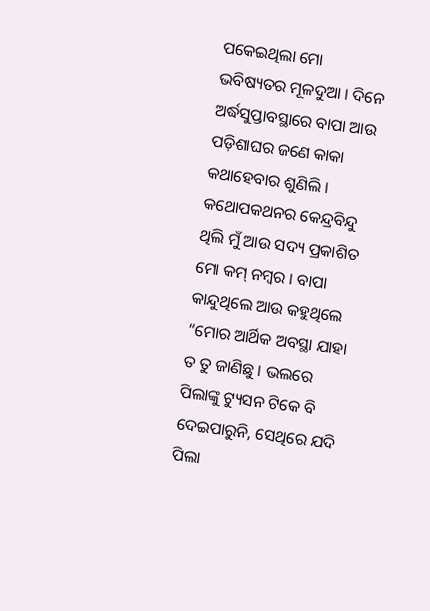ପକେଇଥିଲା ମୋ ଭବିଷ୍ୟତର ମୂଳଦୁଆ । ଦିନେ ଅର୍ଦ୍ଧସୁପ୍ତାବସ୍ଥାରେ ବାପା ଆଉ ପଡ଼ିଶାଘର ଜଣେ କାକା କଥାହେବାର ଶୁଣିଲି । କଥୋପକଥନର କେନ୍ଦ୍ରବିନ୍ଦୁ ଥିଲି ମୁଁ ଆଉ ସଦ୍ୟ ପ୍ରକାଶିତ ମୋ କମ୍ ନମ୍ବର । ବାପା କାନ୍ଦୁଥିଲେ ଆଉ କହୁଥିଲେ “ମୋର ଆର୍ଥିକ ଅବସ୍ଥା ଯାହା ତ ତୁ ଜାଣିଛୁ । ଭଲରେ ପିଲାଙ୍କୁ ଟ୍ୟୁସନ ଟିକେ ବି ଦେଇପାରୁନି, ସେଥିରେ ଯଦି ପିଲା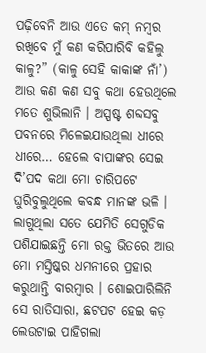ପଢ଼ିବେନି ଆଉ ଏତେ କମ୍ ନମ୍ବର ରଖିବେ ମୁଁ କଣ କରିପାରିବି କହିଲୁ କାଳୁ?” (କାଳୁ ସେହି କାକାଙ୍କ ନାଁ’) ଆଉ କଣ କଣ ସବୁ କଥା ହେଉଥିଲେ ମତେ ଶୁଭିଲାନି । ଅସ୍ପଷ୍ଟ ଶବ୍ଦସବୁ ପବନରେ ମିଳେଇଯାଉଥିଲା ଧୀରେ ଧୀରେ… ହେଲେ ବାପାଙ୍କର ସେଇ ଦି’ପଦ କଥା ମୋ ଚାରିପଟେ ଘୁରିବୁଲୁଥିଲେ କବନ୍ଧ ମାନଙ୍କ ଭଳି । ଲାଗୁଥିଲା ସତେ ଯେମିତି ସେଗୁଡିକ ପଶିଯାଇଛନ୍ତି ମୋ ରକ୍ତ ଭିତରେ ଆଉ ମୋ ମସ୍ତିଷ୍କର ଧମନୀରେ ପ୍ରହାର କରୁଥାନ୍ତି ବାରମ୍ବାର । ଶୋଇପାରିଲିନି ସେ ରାତିସାରା, ଛଟପଟ ହେଇ କଡ଼ ଲେଉଟାଇ ପାହିଗଲା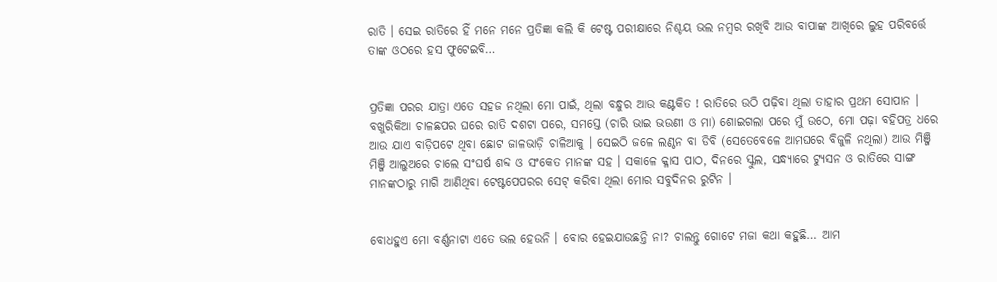ରାତି । ସେଇ ରାତିରେ ହିଁ ମନେ ମନେ ପ୍ରତିଜ୍ଞା କଲି କି ଟେଷ୍ଟ ପରୀକ୍ଷାରେ ନିଶ୍ଚୟ ଭଲ ନମ୍ବର ରଖିବି ଆଉ ବାପାଙ୍କ ଆଖିରେ ଲୁହ ପରିବର୍ତ୍ତେ ତାଙ୍କ ଓଠରେ ହସ ଫୁଟେଇବି…


ପ୍ରତିଜ୍ଞା ପରର ଯାତ୍ରା ଏତେ ସହଜ ନଥିଲା ମୋ ପାଇଁ, ଥିଲା ବନ୍ଧୁର ଆଉ କଣ୍ଟକିତ ! ରାତିରେ ଉଠି ପଢ଼ିବା ଥିଲା ତାହାର ପ୍ରଥମ ସୋପାନ । ବଖୁରିକିଆ ଚାଳଛପର ଘରେ ରାତି ଦଶଟା ପରେ, ସମସ୍ତେ (ଚାରି ଭାଇ ଭଉଣୀ ଓ ମା) ଶୋଇଗଲା ପରେ ମୁଁ ଉଠେ, ମୋ ପଢ଼ା ବହିପତ୍ର ଧରେ ଆଉ ଯାଏ ବାଡ଼ିପଟେ ଥିବା ଛୋଟ ଜାଳଭାଡ଼ି ଚାଳିଆକୁ । ସେଇଠି ଜଳେ ଲଣ୍ଠନ ବା ଡିବି (ସେତେବେଳେ ଆମଘରେ ବିଜୁଳି ନଥିଲା) ଆଉ ମିଞ୍ଜି ମିଞ୍ଜି ଆଲୁଅରେ ଚାଲେ ସଂଘର୍ଷ ଶବ୍ଦ ଓ ସଂକେତ ମାନଙ୍କ ସହ । ସକାଳେ କ୍ଳାସ ପାଠ, ଦିନରେ ସ୍କୁଲ, ସନ୍ଧ୍ୟାରେ ଟ୍ୟୁସନ ଓ ରାତିରେ ସାଙ୍ଗ ମାନଙ୍କଠାରୁ ମାଗି ଆଣିଥିବା ଟେଷ୍ଟପେପରର ସେଟ୍ କରିବା ଥିଲା ମୋର ସବୁଦିନର ରୁଟିନ ।


ବୋଧହୁଏ ମୋ ବର୍ଣ୍ଣନାଟା ଏତେ ଭଲ ହେଉନି । ବୋର ହେଇଯାଉଛନ୍ତି ନା? ଚାଲନ୍ତୁ ଗୋଟେ ମଜା କଥା କହୁଛି… ଆମ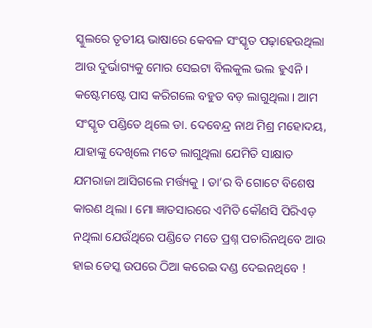ସ୍କୁଲରେ ତୃତୀୟ ଭାଷାରେ କେବଳ ସଂସ୍କୃତ ପଢ଼ାହେଉଥିଲା ଆଉ ଦୁର୍ଭାଗ୍ୟକୁ ମୋର ସେଇଟା ବିଲକୁଲ ଭଲ ହୁଏନି । କଷ୍ଟେମଷ୍ଟେ ପାସ କରିଗଲେ ବହୁତ ବଡ଼ ଲାଗୁଥିଲା । ଆମ ସଂସ୍କୃତ ପଣ୍ଡିତେ ଥିଲେ ଡା. ଦେବେନ୍ଦ୍ର ନାଥ ମିଶ୍ର ମହୋଦୟ, ଯାହାଙ୍କୁ ଦେଖିଲେ ମତେ ଲାଗୁଥିଲା ଯେମିତି ସାକ୍ଷାତ ଯମରାଜା ଆସିଗଲେ ମର୍ତ୍ତ୍ୟକୁ । ତା’ର ବି ଗୋଟେ ବିଶେଷ କାରଣ ଥିଲା । ମୋ ଜ୍ଞାତସାରରେ ଏମିତି କୌଣସି ପିରିଏଡ଼ ନଥିଲା ଯେଉଁଥିରେ ପଣ୍ଡିତେ ମତେ ପ୍ରଶ୍ନ ପଚାରିନଥିବେ ଆଉ ହାଇ ଡେସ୍କ ଉପରେ ଠିଆ କରେଇ ଦଣ୍ଡ ଦେଇନଥିବେ !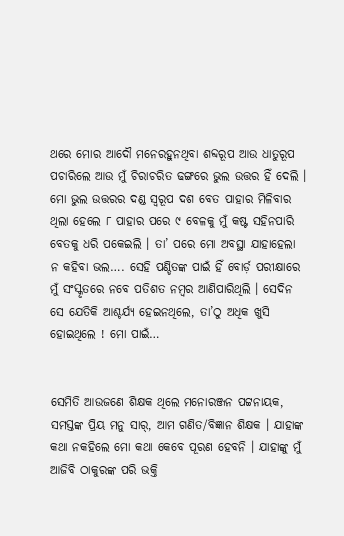ଥରେ ମୋର ଆଦୌ ମନେରହୁନଥିବା ଶବ୍ଦରୂପ ଆଉ ଧାତୁରୂପ ପଚାରିଲେ ଆଉ ମୁଁ ଚିରାଚରିତ ଢଙ୍ଗରେ ଭୁଲ ଉତ୍ତର ହିଁ ଦେଲି । ମୋ ଭୁଲ ଉତ୍ତରର ଦଣ୍ଡ ସ୍ୱରୂପ ଦଶ ବେତ ପାହାର ମିଳିବାର ଥିଲା ହେଲେ ୮ ପାହାର ପରେ ୯ ବେଳକୁ ମୁଁ କଷ୍ଟ ସହିନପାରି ବେତକୁ ଧରି ପକେଇଲି । ତା’ ପରେ ମୋ ଅବସ୍ଥା ଯାହାହେଲା ନ କହିବା ଭଲ…. ସେହି ପଣ୍ଡିତଙ୍କ ପାଇଁ ହିଁ ବୋର୍ଡ଼ ପରୀକ୍ଷାରେ ମୁଁ ସଂସ୍କୃତରେ ନବେ ପତିଶତ ନମ୍ବର ଆଣିପାରିଥିଲି । ସେଦିନ ସେ ଯେତିକି ଆଶ୍ଚର୍ଯ୍ୟ ହେଇନଥିଲେ, ତା’ଠୁ ଅଧିକ ଖୁସି ହୋଇଥିଲେ ! ମୋ ପାଇଁ…


ସେମିତି ଆଉଜଣେ ଶିକ୍ଷକ ଥିଲେ ମନୋରଞ୍ଜନ ପଟ୍ଟନାୟକ, ସମସ୍ତଙ୍କ ପ୍ରିୟ ମନୁ ସାର୍, ଆମ ଗଣିତ/ବିଜ୍ଞାନ ଶିକ୍ଷକ । ଯାହାଙ୍କ କଥା ନକହିଲେ ମୋ କଥା କେବେ ପୂରଣ ହେବନି । ଯାହାଙ୍କୁ ମୁଁ ଆଜିବି ଠାକୁରଙ୍କ ପରି ଭକ୍ତି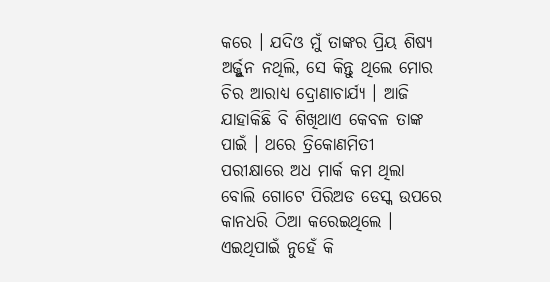କରେ । ଯଦିଓ ମୁଁ ତାଙ୍କର ପ୍ରିୟ ଶିଷ୍ୟ ଅର୍ଜ୍ଜୁନ ନଥିଲି, ସେ କିନ୍ତୁ ଥିଲେ ମୋର ଚିର ଆରାଧ୍ୟ ଦ୍ରୋଣାଚାର୍ଯ୍ୟ । ଆଜି ଯାହାକିଛି ବି ଶିଖିଥାଏ କେବଳ ତାଙ୍କ ପାଇଁ । ଥରେ ତ୍ରିକୋଣମିତୀ ପରୀକ୍ଷାରେ ଅଧ ମାର୍କ କମ ଥିଲା ବୋଲି ଗୋଟେ ପିରିଅଡ ଡେସ୍କ ଉପରେ କାନଧରି ଠିଆ କରେଇଥିଲେ । ଏଇଥିପାଇଁ ନୁହେଁ କି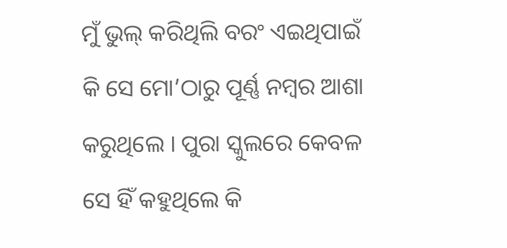ମୁଁ ଭୁଲ୍ କରିଥିଲି ବରଂ ଏଇଥିପାଇଁ କି ସେ ମୋ’ଠାରୁ ପୂର୍ଣ୍ଣ ନମ୍ବର ଆଶା କରୁଥିଲେ । ପୁରା ସ୍କୁଲରେ କେବଳ ସେ ହିଁ କହୁଥିଲେ କି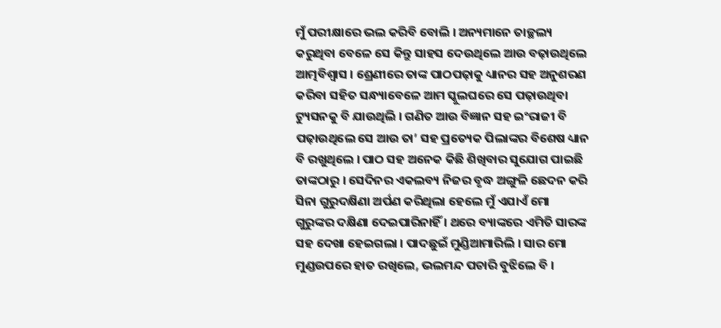ମୁଁ ପରୀକ୍ଷାରେ ଭଲ କରିବି ବୋଲି । ଅନ୍ୟମାନେ ତାଚ୍ଛଲ୍ୟ କରୁଥିବା ବେଳେ ସେ କିନ୍ତୁ ସାହସ ଦେଉଥିଲେ ଆଉ ବଢ଼ାଉଥିଲେ ଆତ୍ମବିଶ୍ଵାସ । ଶ୍ରେଣୀରେ ତାଙ୍କ ପାଠପଢ଼ାକୁ ଧ୍ୟାନର ସହ ଅନୁଶରଣ କରିବା ସହିତ ସନ୍ଧ୍ୟାବେଳେ ଆମ ସ୍କୁଲଘରେ ସେ ପଢ଼ାଉଥିବା ଟ୍ୟୁସନକୁ ବି ଯାଉଥିଲି । ଗଣିତ ଆଉ ବିଜ୍ଞାନ ସହ ଇଂରାଜୀ ବି ପଢ଼ାଉଥିଲେ ସେ ଆଉ ତା’ ସହ ପ୍ରତ୍ୟେକ ପିଲାଙ୍କର ବିଶେଷ ଧ୍ୟାନ ବି ରଖୁଥିଲେ । ପାଠ ସହ ଅନେକ କିଛି ଶିଖିବାର ସୁଯୋଗ ପାଇଛି ତାଙ୍କଠାରୁ । ସେଦିନର ଏକଲବ୍ୟ ନିଜର ବୃଦ୍ଧ ଅଙ୍ଗୁଳି ଛେଦନ କରି ସିନା ଗୁରୁଦକ୍ଷିଣା ଅର୍ପଣ କରିଥିଲା ହେଲେ ମୁଁ ଏଯାଏଁ ମୋ ଗୁରୁଙ୍କର ଦକ୍ଷିଣା ଦେଇପାରିନାହିଁ । ଥରେ ବ୍ୟାଙ୍କରେ ଏମିତି ସାରଙ୍କ ସହ ଦେଖା ହେଇଗଲା । ପାଦଛୁଇଁ ମୁଣ୍ଡିଆମାରିଲି । ସାର ମୋ ମୁଣ୍ଡଉପରେ ହାତ ରଖିଲେ, ଭଲମନ୍ଦ ପଚାରି ବୁଝିଲେ ବି ।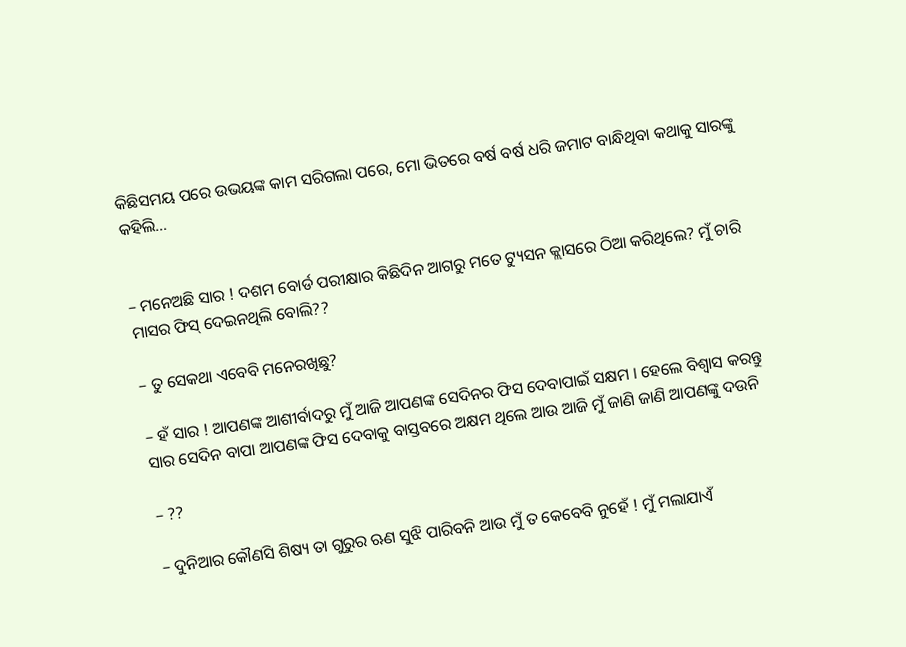କିଛିସମୟ ପରେ ଉଭୟଙ୍କ କାମ ସରିଗଲା ପରେ, ମୋ ଭିତରେ ବର୍ଷ ବର୍ଷ ଧରି ଜମାଟ ବାନ୍ଧିଥିବା କଥାକୁ ସାରଙ୍କୁ କହିଲି…


– ମନେଅଛି ସାର ! ଦଶମ ବୋର୍ଡ ପରୀକ୍ଷାର କିଛିଦିନ ଆଗରୁ ମତେ ଟ୍ୟୁସନ କ୍ଲାସରେ ଠିଆ କରିଥିଲେ? ମୁଁ ଚାରି ମାସର ଫିସ୍ ଦେଇନଥିଲି ବୋଲି??

– ତୁ ସେକଥା ଏବେବି ମନେରଖିଛୁ?

– ହଁ ସାର ! ଆପଣଙ୍କ ଆଶୀର୍ବାଦରୁ ମୁଁ ଆଜି ଆପଣଙ୍କ ସେଦିନର ଫିସ ଦେବାପାଇଁ ସକ୍ଷମ । ହେଲେ ବିଶ୍ୱାସ କରନ୍ତୁ ସାର ସେଦିନ ବାପା ଆପଣଙ୍କ ଫିସ ଦେବାକୁ ବାସ୍ତବରେ ଅକ୍ଷମ ଥିଲେ ଆଉ ଆଜି ମୁଁ ଜାଣି ଜାଣି ଆପଣଙ୍କୁ ଦଉନି

– ??

– ଦୁନିଆର କୌଣସି ଶିଷ୍ୟ ତା ଗୁରୁର ଋଣ ସୁଝି ପାରିବନି ଆଉ ମୁଁ ତ କେବେବି ନୁହେଁ ! ମୁଁ ମଲାଯାଏଁ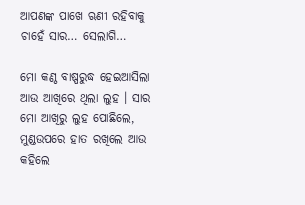ଆପଣଙ୍କ ପାଖେ ଋଣୀ ରହିବାକୁ ଚାହେଁ ସାର… ସେଲାଗି…

ମୋ କଣ୍ଠ ବାଷ୍ପରୁଦ୍ଧ ହେଇଆସିଲା ଆଉ ଆଖିରେ ଥିଲା ଲୁହ । ସାର ମୋ ଆଖିରୁ ଲୁହ ପୋଛିଲେ, ମୁଣ୍ଡଉପରେ ହାତ ରଖିଲେ ଆଉ କହିଲେ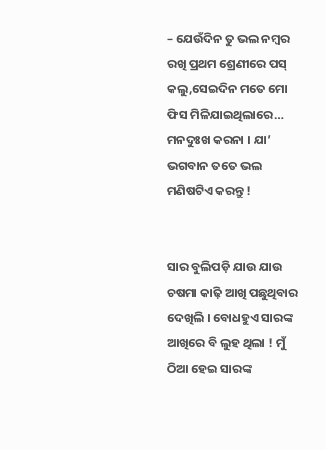– ଯେଉଁଦିନ ତୁ ଭଲ ନମ୍ବର ରଖି ପ୍ରଥମ ଶ୍ରେଣୀରେ ପସ୍ କଲୁ,ସେଇଦିନ ମତେ ମୋ ଫିସ ମିଳିଯାଇଥିଲାରେ… ମନଦୁଃଖ କରନା । ଯା’ ଭଗବାନ ତତେ ଭଲ ମଣିଷଟିଏ କରନ୍ତୁ !


ସାର ବୁଲିପଡ଼ି ଯାଉ ଯାଉ ଚଷମା କାଢ଼ି ଆଖି ପଛୁଥିବାର ଦେଖିଲି । ବୋଧହୁଏ ସାରଙ୍କ ଆଖିରେ ବି ଲୁହ ଥିଲା ! ମୁଁ ଠିଆ ହେଇ ସାରଙ୍କ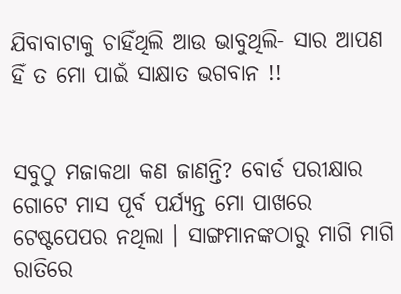ଯିବାବାଟାକୁ ଚାହିଁଥିଲି ଆଉ ଭାବୁଥିଲି- ସାର ଆପଣ ହିଁ ତ ମୋ ପାଇଁ ସାକ୍ଷାତ ଭଗବାନ !!


ସବୁଠୁ ମଜାକଥା କଣ ଜାଣନ୍ତି? ବୋର୍ଡ ପରୀକ୍ଷାର ଗୋଟେ ମାସ ପୂର୍ବ ପର୍ଯ୍ୟନ୍ତ ମୋ ପାଖରେ ଟେଷ୍ଟପେପର ନଥିଲା । ସାଙ୍ଗମାନଙ୍କଠାରୁ ମାଗି ମାଗି ରାତିରେ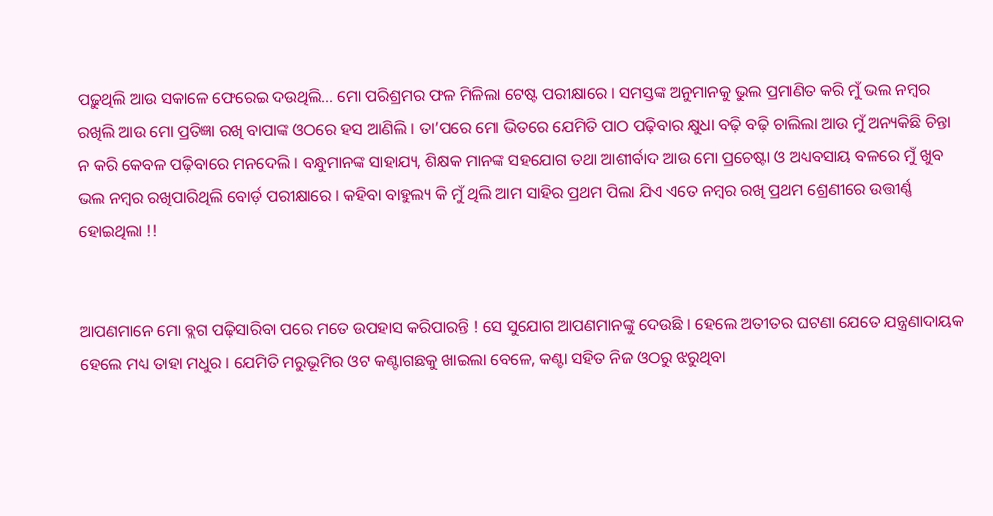ପଢ଼ୁଥିଲି ଆଉ ସକାଳେ ଫେରେଇ ଦଉଥିଲି… ମୋ ପରିଶ୍ରମର ଫଳ ମିଳିଲା ଟେଷ୍ଟ ପରୀକ୍ଷାରେ । ସମସ୍ତଙ୍କ ଅନୁମାନକୁ ଭୁଲ ପ୍ରମାଣିତ କରି ମୁଁ ଭଲ ନମ୍ବର ରଖିଲି ଆଉ ମୋ ପ୍ରତିଜ୍ଞା ରଖି ବାପାଙ୍କ ଓଠରେ ହସ ଆଣିଲି । ତା’ପରେ ମୋ ଭିତରେ ଯେମିତି ପାଠ ପଢ଼ିବାର କ୍ଷୁଧା ବଢ଼ି ବଢ଼ି ଚାଲିଲା ଆଉ ମୁଁ ଅନ୍ୟକିଛି ଚିନ୍ତା ନ କରି କେବଳ ପଢ଼ିବାରେ ମନଦେଲି । ବନ୍ଧୁମାନଙ୍କ ସାହାଯ୍ୟ, ଶିକ୍ଷକ ମାନଙ୍କ ସହଯୋଗ ତଥା ଆଶୀର୍ବାଦ ଆଉ ମୋ ପ୍ରଚେଷ୍ଟା ଓ ଅଧ୍ୟବସାୟ ବଳରେ ମୁଁ ଖୁବ ଭଲ ନମ୍ବର ରଖିପାରିଥିଲି ବୋର୍ଡ଼ ପରୀକ୍ଷାରେ । କହିବା ବାହୁଲ୍ୟ କି ମୁଁ ଥିଲି ଆମ ସାହିର ପ୍ରଥମ ପିଲା ଯିଏ ଏତେ ନମ୍ବର ରଖି ପ୍ରଥମ ଶ୍ରେଣୀରେ ଉତ୍ତୀର୍ଣ୍ଣ ହୋଇଥିଲା !!


ଆପଣମାନେ ମୋ ବ୍ଲଗ ପଢ଼ିସାରିବା ପରେ ମତେ ଉପହାସ କରିପାରନ୍ତି ! ସେ ସୁଯୋଗ ଆପଣମାନଙ୍କୁ ଦେଉଛି । ହେଲେ ଅତୀତର ଘଟଣା ଯେତେ ଯନ୍ତ୍ରଣାଦାୟକ ହେଲେ ମଧ୍ୟ ତାହା ମଧୁର । ଯେମିତି ମରୁଭୂମିର ଓଟ କଣ୍ଟାଗଛକୁ ଖାଇଲା ବେଳେ, କଣ୍ଟା ସହିତ ନିଜ ଓଠରୁ ଝରୁଥିବା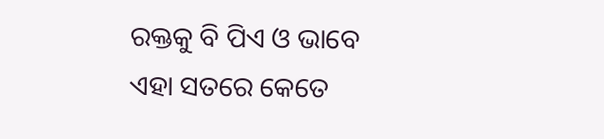ରକ୍ତକୁ ବି ପିଏ ଓ ଭାବେ ଏହା ସତରେ କେତେ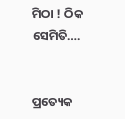ମିଠା ! ଠିକ ସେମିତି….


ପ୍ରତ୍ୟେକ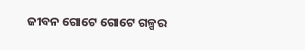ଜୀବନ ଗୋଟେ ଗୋଟେ ଗଳ୍ପର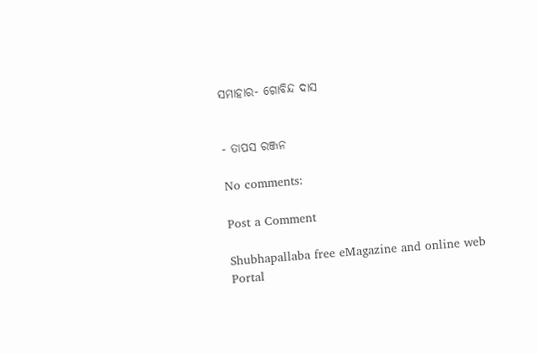ସମାହାର- ଗୋବିନ୍ଦ ଦାସ


- ତାପସ ରଞ୍ଜନ

No comments:

Post a Comment

Shubhapallaba free eMagazine and online web Portal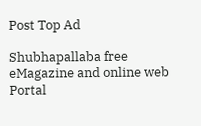Post Top Ad

Shubhapallaba free eMagazine and online web Portal